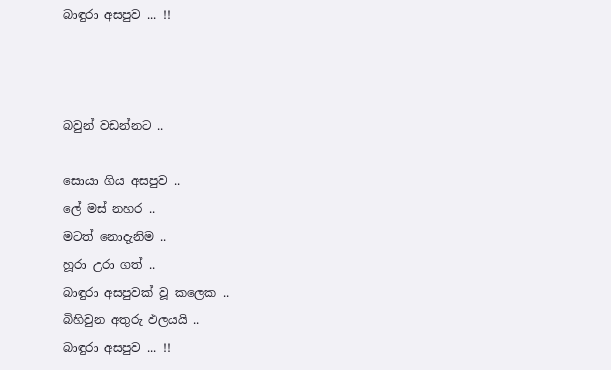බාඳුරා අසපුව ... !!



බවුන් වඩන්නට ..

සොයා ගිය අසපුව ..
ලේ මස් නහර ..
මටත් නොදැනිම ..
හූරා උරා ගත් ..
බාඳුරා අසපුවක් වූ කලෙක ..
බිහිවුන අතුරු ඵලයයි ..
බාඳුරා අසපුව ... !!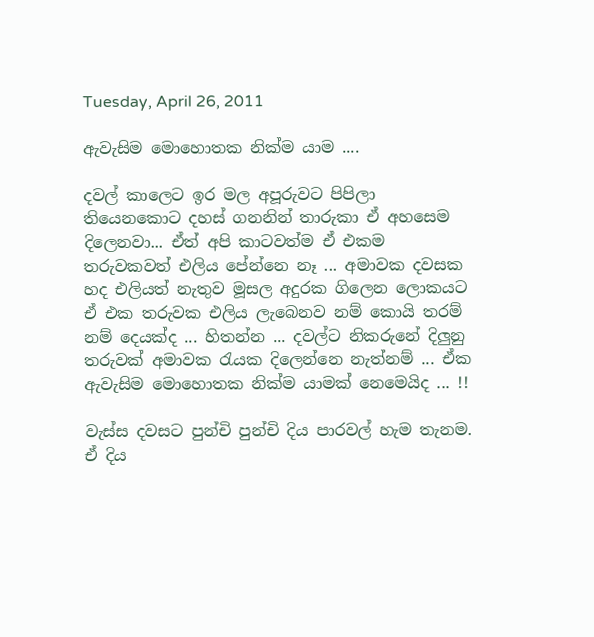Tuesday, April 26, 2011

ඇවැසිම මොහොතක නික්ම යාම ....

දවල් කාලෙට ඉර මල අපූරුවට පිපිලා තියෙනකොට දහස් ගනනින් තාරුකා ඒ අහසෙම දිලෙනවා... ඒත් අපි කාටවත්ම ඒ එකම තරුවකවත් එලිය පේන්නෙ නෑ ... අමාවක දවසක හද එලියත් නැතුව මූසල අදුරක ගිලෙන ලොකයට ඒ එක තරුවක එලිය ලැබෙනව නම් කොයි තරම් නම් දෙයක්ද ... හිතන්න ... දවල්ට නිකරුනේ දිලුනු තරුවක් අමාවක රැයක දිලෙන්නෙ නැත්නම් ... ඒක ඇවැසිම මොහොතක නික්ම යාමක් නෙමෙයිද ... !!

වැස්ස දවසට පුන්චි පුන්චි දිය පාරවල් හැම තැනම. ඒ දිය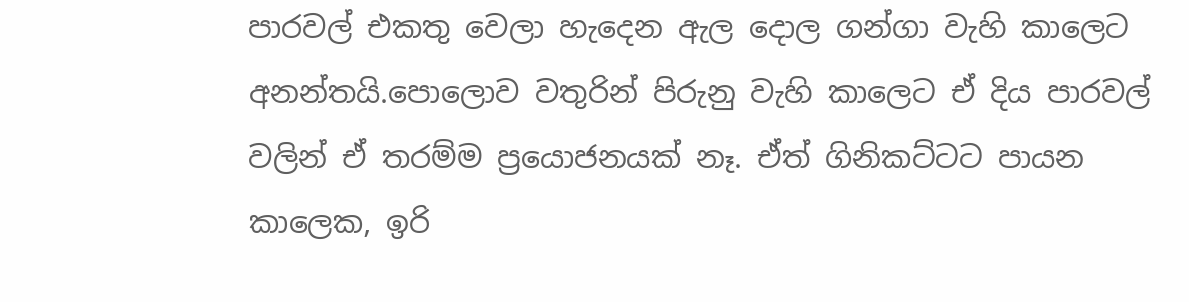පාරවල් එකතු වෙලා හැදෙන ඇල දොල ගන්ගා වැහි කාලෙට අනන්තයි.පොලොව වතුරින් පිරුනු වැහි කාලෙට ඒ දිය පාරවල් වලින් ඒ තරම්ම ප්‍රයොජනයක් නෑ. ඒත් ගිනිකට්ටට පායන කාලෙක, ඉරි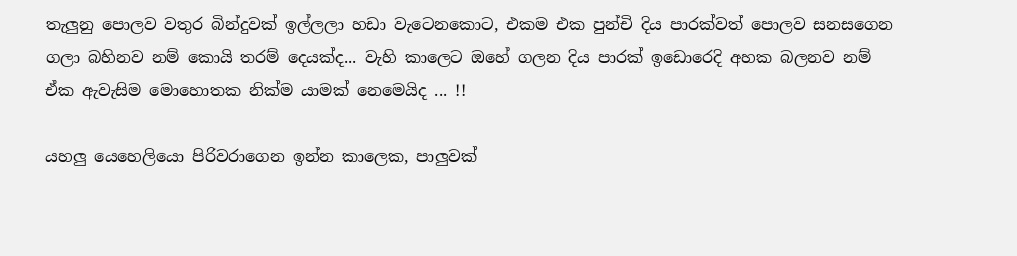තැලුනු පොලව වතුර බින්දුවක් ඉල්ලලා හඩා වැටෙනකොට, එකම එක පුන්චි දිය පාරක්වත් පොලව සනසගෙන ගලා බහිනව නම් කොයි තරම් දෙයක්ද... වැහි කාලෙට ඔහේ ගලන දිය පාරක් ඉඩොරෙදි අහක බලනව නම් ඒක ඇවැසිම මොහොතක නික්ම යාමක් නෙමෙයිද ... !!

යහලු යෙහෙලියො පිරිවරාගෙන ඉන්න කාලෙක, පාලුවක්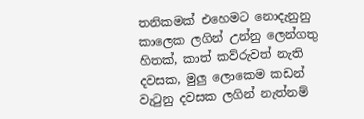තනිකමක් එහෙමට නොදැනුනු කාලෙක ලගින් උන්නු ලෙන්ගතු හිතක්, කාත් කව්රුවත් නැති දවසක, මුලු ලොකෙම කඩන් වැටුනු දවසක ලගින් නැත්නම්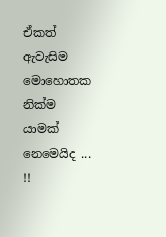ඒකත් ඇවැසිම මොහොතක නික්ම යාමක් නෙමෙයිද ... !!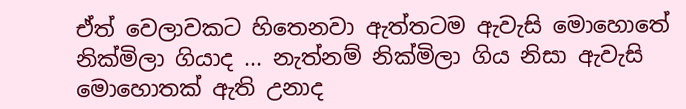ඒත් වෙලාවකට හිතෙනවා ඇත්තටම ඇවැසි මොහොතේ නික්මිලා ගියාද ... නැත්නම් නික්මිලා ගිය නිසා ඇවැසි මොහොතක් ඇති උනාද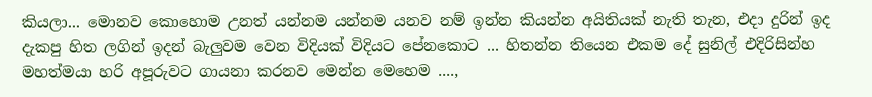කියලා... මොනව කොහොම උනත් යන්නම යන්නම යනව නම් ඉන්න කියන්න අයිතියක් නැති තැන, එදා දුරින් ඉද දැකපු හිත ලගින් ඉදන් බැලුවම වෙන විදියක් විදියට පේනකොට ... හිතන්න තියෙන එකම දේ සුනිල් එදිරිසින්හ මහත්මයා හරි අපූරුවට ගායනා කරනව මෙන්න මෙහෙම ....,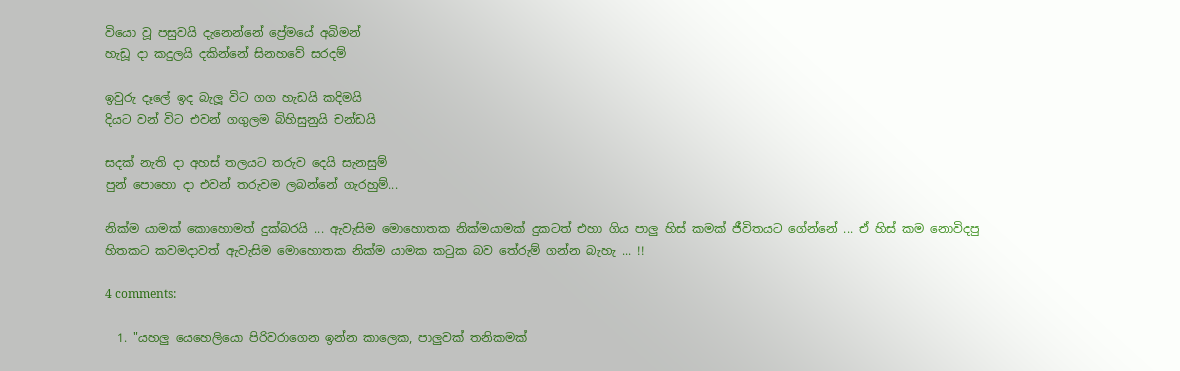වියො වූ පසුවයි දැනෙන්නේ ප්‍රේමයේ අබිමන්
හැඩූ දා කදුලයි දකින්නේ සිනහවේ සරදම්

ඉවුරු දෑලේ ඉද බැලූ විට ගග හැඩයි කදිමයි
දියට වන් විට එවන් ගගුලම බිහිසුනුයි චන්ඩයි

සදක් නැති දා අහස් තලයට තරුව දෙයි සැනසුම්
පුන් පොහො දා එවන් තරුවම ලබන්නේ ගැරහුම්...

නික්ම යාමක් කොහොමත් දුක්බරයි ... ඇවැසිම මොහොතක නික්මයාමක් දුකටත් එහා ගිය පාලු හිස් කමක් ජීවිතයට ගේන්නේ ... ඒ හිස් කම නොවිදපු හිතකට කවමදාවත් ඇවැසිම මොහොතක නික්ම යාමක කටුක බව තේරුම් ගන්න බැහැ ... !!

4 comments:

  1. "යහලු යෙහෙලියො පිරිවරාගෙන ඉන්න කාලෙක, පාලුවක් තනිකමක්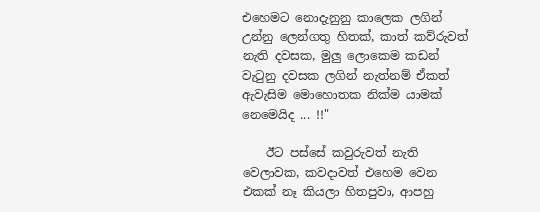එහෙමට නොදැනුනු කාලෙක ලගින් උන්නු ලෙන්ගතු හිතක්, කාත් කව්රුවත් නැති දවසක, මුලු ලොකෙම කඩන් වැටුනු දවසක ලගින් නැත්නම් ඒකත් ඇවැසිම මොහොතක නික්ම යාමක් නෙමෙයිද ... !!"

    ඊට පස්සේ කවුරුවත් නැති වෙලාවක, කවදාවත් එහෙම වෙන එකක් නෑ කියලා හිතපුවා, ආපහු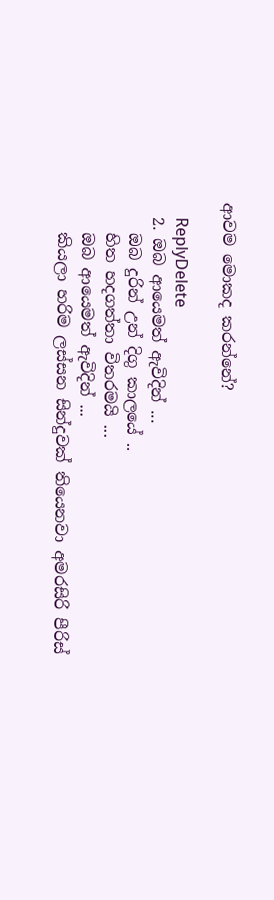ආවම මොකද කරන්නේ?

    ReplyDelete
  2. ඔබ ආයෙමත් ඇවිදින් ...
    ඔබ දුරින් උන් දිගු කාලයේ ..
    හිත හදගත්තා විතරමයි ...
    ඔබ ආයෙමත් ඇවිදින් ...
    කියලා හරිම ලස්සන සින්දුවක් තියෙනවා අමරසිරි පීරිස්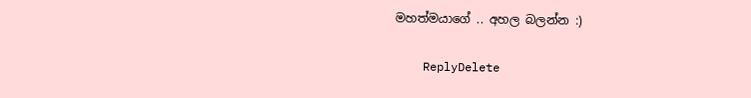මහත්මයාගේ .. අහල බලන්න :)

    ReplyDelete